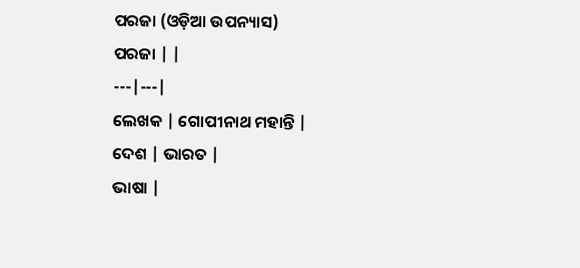ପରଜା (ଓଡ଼ିଆ ଉପନ୍ୟାସ)
ପରଜା | |
---|---|
ଲେଖକ | ଗୋପୀନାଥ ମହାନ୍ତି |
ଦେଶ | ଭାରତ |
ଭାଷା |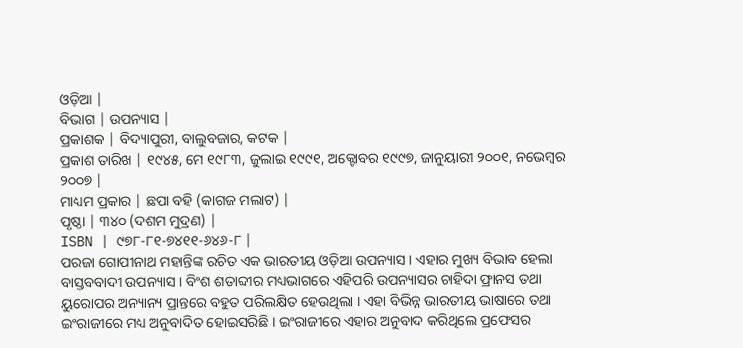ଓଡ଼ିଆ |
ବିଭାଗ | ଉପନ୍ୟାସ |
ପ୍ରକାଶକ | ବିଦ୍ୟାପୁରୀ, ବାଲୁବଜାର, କଟକ |
ପ୍ରକାଶ ତାରିଖ | ୧୯୪୫, ମେ ୧୯୮୩, ଜୁଲାଇ ୧୯୯୧, ଅକ୍ଟୋବର ୧୯୯୭, ଜାନୁୟାରୀ ୨୦୦୧, ନଭେମ୍ବର ୨୦୦୭ |
ମାଧ୍ୟମ ପ୍ରକାର | ଛପା ବହି (କାଗଜ ମଲାଟ) |
ପୃଷ୍ଠା | ୩୪୦ (ଦଶମ ମୁଦ୍ରଣ) |
ISBN | ୯୭୮-୮୧-୭୪୧୧-୬୪୬-୮ |
ପରଜା ଗୋପୀନାଥ ମହାନ୍ତିଙ୍କ ରଚିତ ଏକ ଭାରତୀୟ ଓଡ଼ିଆ ଉପନ୍ୟାସ । ଏହାର ମୁଖ୍ୟ ବିଭାବ ହେଲା ବାସ୍ତବବାଦୀ ଉପନ୍ୟାସ । ବିଂଶ ଶତାବ୍ଦୀର ମଧ୍ୟଭାଗରେ ଏହିପରି ଉପନ୍ୟାସର ଚାହିଦା ଫ୍ରାନସ ତଥା ୟୁରୋପର ଅନ୍ୟାନ୍ୟ ପ୍ରାନ୍ତରେ ବହୁତ ପରିଲକ୍ଷିତ ହେଉଥିଲା । ଏହା ବିଭିନ୍ନ ଭାରତୀୟ ଭାଷାରେ ତଥା ଇଂରାଜୀରେ ମଧ୍ୟ ଅନୁବାଦିତ ହୋଇସରିଛି । ଇଂରାଜୀରେ ଏହାର ଅନୁବାଦ କରିଥିଲେ ପ୍ରଫେସର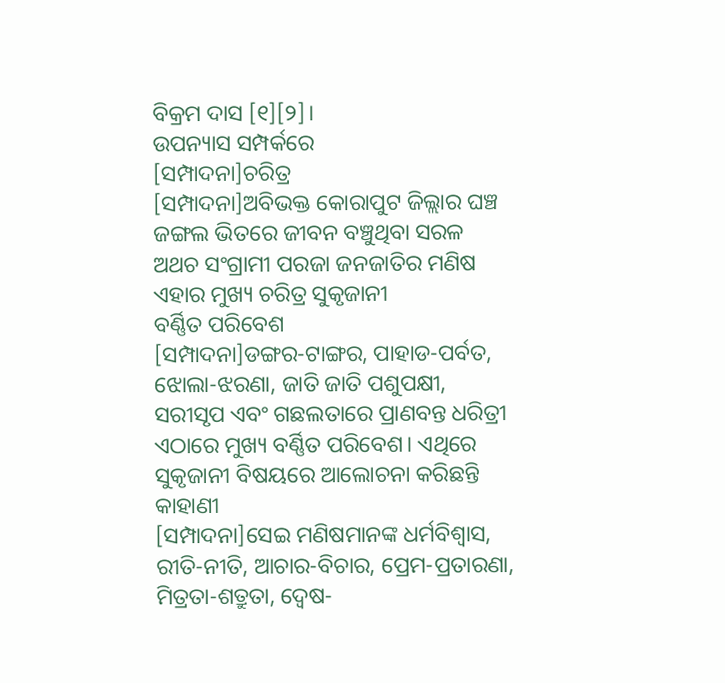ବିକ୍ରମ ଦାସ [୧][୨]।
ଉପନ୍ୟାସ ସମ୍ପର୍କରେ
[ସମ୍ପାଦନା]ଚରିତ୍ର
[ସମ୍ପାଦନା]ଅବିଭକ୍ତ କୋରାପୁଟ ଜିଲ୍ଲାର ଘଞ୍ଚ ଜଙ୍ଗଲ ଭିତରେ ଜୀବନ ବଞ୍ଚୁଥିବା ସରଳ ଅଥଚ ସଂଗ୍ରାମୀ ପରଜା ଜନଜାତିର ମଣିଷ ଏହାର ମୁଖ୍ୟ ଚରିତ୍ର ସୁକୃଜାନୀ
ବର୍ଣ୍ଣିତ ପରିବେଶ
[ସମ୍ପାଦନା]ଡଙ୍ଗର-ଟାଙ୍ଗର, ପାହାଡ-ପର୍ବତ, ଝୋଲା-ଝରଣା, ଜାତି ଜାତି ପଶୁପକ୍ଷୀ, ସରୀସୃପ ଏବଂ ଗଛଲତାରେ ପ୍ରାଣବନ୍ତ ଧରିତ୍ରୀ ଏଠାରେ ମୁଖ୍ୟ ବର୍ଣ୍ଣିତ ପରିବେଶ। ଏଥିରେ ସୁକୃଜାନୀ ବିଷୟରେ ଆଲୋଚନା କରିଛନ୍ତି
କାହାଣୀ
[ସମ୍ପାଦନା]ସେଇ ମଣିଷମାନଙ୍କ ଧର୍ମବିଶ୍ୱାସ, ରୀତି-ନୀତି, ଆଚାର-ବିଚାର, ପ୍ରେମ-ପ୍ରତାରଣା, ମିତ୍ରତା-ଶତ୍ରୁତା, ଦ୍ୱେଷ-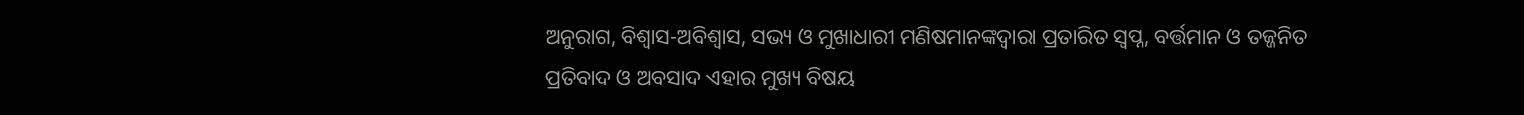ଅନୁରାଗ, ବିଶ୍ୱାସ-ଅବିଶ୍ୱାସ, ସଭ୍ୟ ଓ ମୁଖାଧାରୀ ମଣିଷମାନଙ୍କଦ୍ୱାରା ପ୍ରତାରିତ ସ୍ୱପ୍ନ, ବର୍ତ୍ତମାନ ଓ ତଜ୍ଜନିତ ପ୍ରତିବାଦ ଓ ଅବସାଦ ଏହାର ମୁଖ୍ୟ ବିଷୟ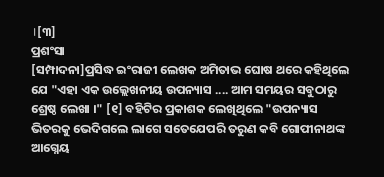।[୩]
ପ୍ରଶଂସା
[ସମ୍ପାଦନା]ପ୍ରସିଦ୍ଧ ଇଂରାଜୀ ଲେଖକ ଅମିତାଭ ଘୋଷ ଥରେ କହିଥିଲେ ଯେ "ଏହା ଏକ ଉଲ୍ଲେଖନୀୟ ଉପନ୍ୟାସ .... ଆମ ସମୟର ସବୁଠାରୁ ଶ୍ରେଷ୍ଠ ଲେଖା ।" [୧] ବହିଟିର ପ୍ରକାଶକ ଲେଖିଥିଲେ "ଉପନ୍ୟାସ ଭିତରକୁ ଭେଦିଗଲେ ଲାଗେ ସତେଯେପରି ତରୁଣ କବି ଗୋପୀନାଥଙ୍କ ଆଗ୍ନେୟ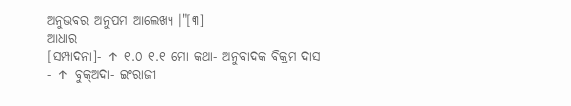ଅନୁଭବର ଅନୁପମ ଆଲେଖ୍ୟ ।"[୩]
ଆଧାର
[ସମ୍ପାଦନା]- ↑ ୧.୦ ୧.୧ ମୋ କଥା- ଅନୁବାଦକ ବିକ୍ରମ ଦାସ
- ↑ ବୁକ୍ଅଦା- ଇଂରାଜୀ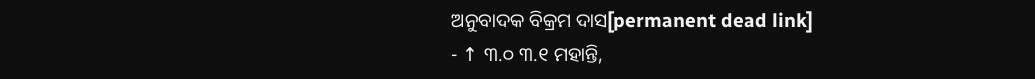ଅନୁବାଦକ ବିକ୍ରମ ଦାସ[permanent dead link]
- ↑ ୩.୦ ୩.୧ ମହାନ୍ତି,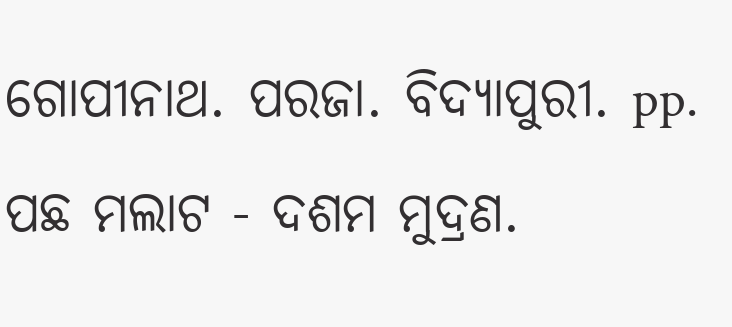ଗୋପୀନାଥ. ପରଜା. ବିଦ୍ୟାପୁରୀ. pp. ପଛ ମଲାଟ - ଦଶମ ମୁଦ୍ରଣ.